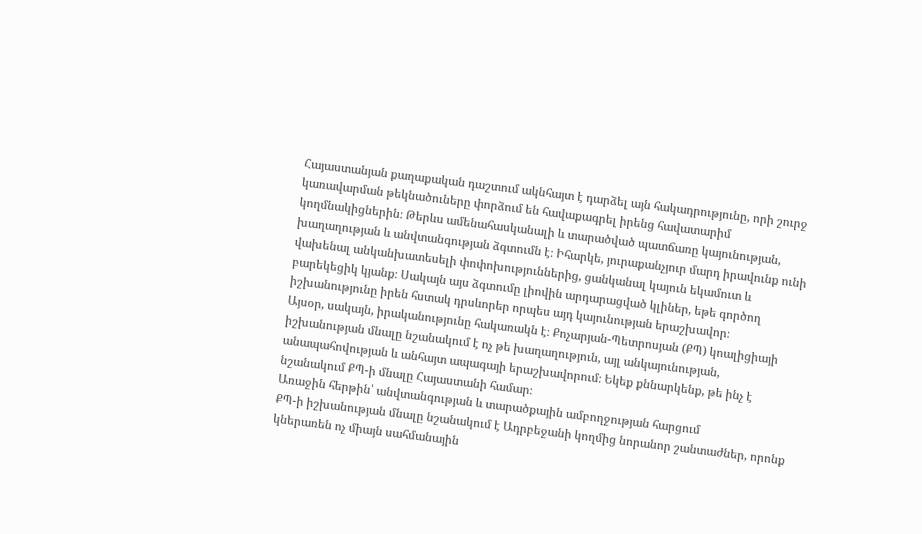Հայաստանյան քաղաքական դաշտում ակնհայտ է դարձել այն հակադրությունը, որի շուրջ կառավարման թեկնածուները փորձում են հավաքագրել իրենց հավատարիմ կողմնակիցներին։ Թերևս ամենահասկանալի և տարածված պատճառը կայունության, խաղաղության և անվտանգության ձգտումն է։ Իհարկե, յուրաքանչյուր մարդ իրավունք ունի վախենալ անկանխատեսելի փոփոխություններից, ցանկանալ կայուն եկամուտ և բարեկեցիկ կյանք։ Սակայն այս ձգտումը լիովին արդարացված կլիներ, եթե գործող իշխանությունը իրեն հստակ դրսևորեր որպես այդ կայունության երաշխավոր։
Այսօր, սակայն, իրականությունը հակառակն է։ Քոչարյան-Պետրոսյան (ՔՊ) կոալիցիայի իշխանության մնալը նշանակում է ոչ թե խաղաղություն, այլ անկայունության, անապահովության և անհայտ ապագայի երաշխավորում։ Եկեք քննարկենք, թե ինչ է նշանակում ՔՊ-ի մնալը Հայաստանի համար։
Առաջին հերթին՝ անվտանգության և տարածքային ամբողջության հարցում
ՔՊ-ի իշխանության մնալը նշանակում է Ադրբեջանի կողմից նորանոր շանտաժներ, որոնք կներառեն ոչ միայն սահմանային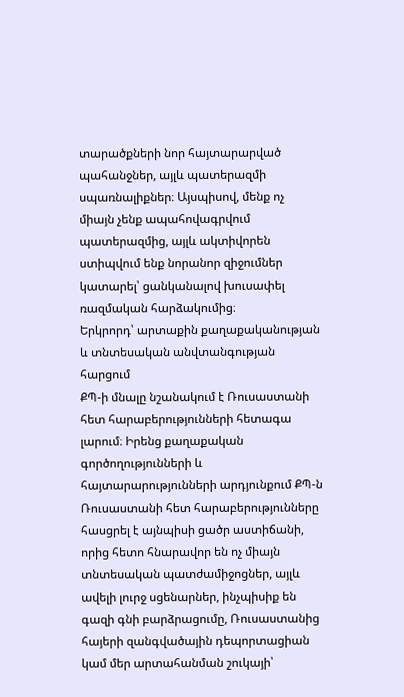տարածքների նոր հայտարարված պահանջներ, այլև պատերազմի սպառնալիքներ։ Այսպիսով, մենք ոչ միայն չենք ապահովագրվում պատերազմից, այլև ակտիվորեն ստիպվում ենք նորանոր զիջումներ կատարել՝ ցանկանալով խուսափել ռազմական հարձակումից։
Երկրորդ՝ արտաքին քաղաքականության և տնտեսական անվտանգության հարցում
ՔՊ-ի մնալը նշանակում է Ռուսաստանի հետ հարաբերությունների հետագա լարում։ Իրենց քաղաքական գործողությունների և հայտարարությունների արդյունքում ՔՊ-ն Ռուսաստանի հետ հարաբերությունները հասցրել է այնպիսի ցածր աստիճանի, որից հետո հնարավոր են ոչ միայն տնտեսական պատժամիջոցներ, այլև ավելի լուրջ սցենարներ, ինչպիսիք են գազի գնի բարձրացումը, Ռուսաստանից հայերի զանգվածային դեպորտացիան կամ մեր արտահանման շուկայի՝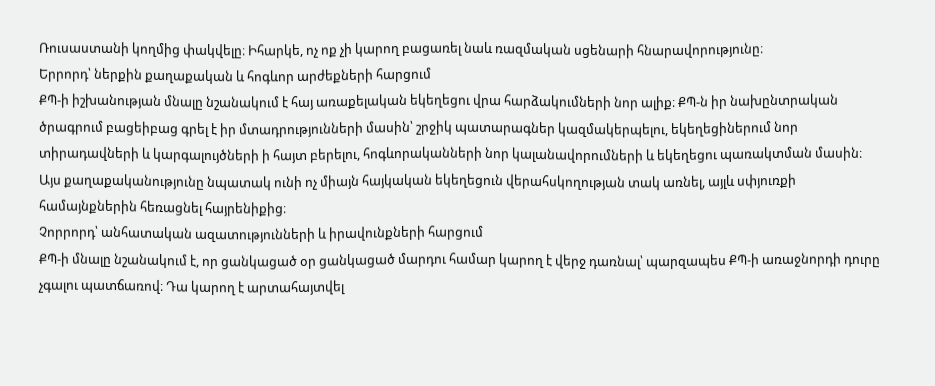Ռուսաստանի կողմից փակվելը։ Իհարկե, ոչ ոք չի կարող բացառել նաև ռազմական սցենարի հնարավորությունը։
Երրորդ՝ ներքին քաղաքական և հոգևոր արժեքների հարցում
ՔՊ-ի իշխանության մնալը նշանակում է հայ առաքելական եկեղեցու վրա հարձակումների նոր ալիք։ ՔՊ-ն իր նախընտրական ծրագրում բացեիբաց գրել է իր մտադրությունների մասին՝ շրջիկ պատարագներ կազմակերպելու, եկեղեցիներում նոր տիրադավների և կարգալույծների ի հայտ բերելու, հոգևորականների նոր կալանավորումների և եկեղեցու պառակտման մասին։ Այս քաղաքականությունը նպատակ ունի ոչ միայն հայկական եկեղեցուն վերահսկողության տակ առնել, այլև սփյուռքի համայնքներին հեռացնել հայրենիքից։
Չորրորդ՝ անհատական ազատությունների և իրավունքների հարցում
ՔՊ-ի մնալը նշանակում է, որ ցանկացած օր ցանկացած մարդու համար կարող է վերջ դառնալ՝ պարզապես ՔՊ-ի առաջնորդի դուրը չգալու պատճառով։ Դա կարող է արտահայտվել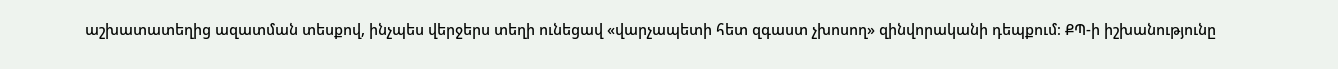աշխատատեղից ազատման տեսքով, ինչպես վերջերս տեղի ունեցավ «վարչապետի հետ զգաստ չխոսող» զինվորականի դեպքում։ ՔՊ-ի իշխանությունը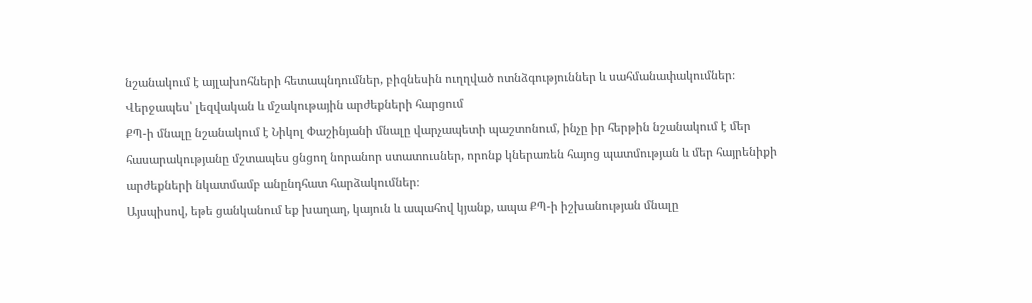նշանակում է այլախոհների հետապնդումներ, բիզնեսին ուղղված ոտնձգություններ և սահմանափակումներ։
Վերջապես՝ լեզվական և մշակութային արժեքների հարցում
ՔՊ-ի մնալը նշանակում է Նիկոլ Փաշինյանի մնալը վարչապետի պաշտոնում, ինչը իր հերթին նշանակում է մեր հասարակությանը մշտապես ցնցող նորանոր ստատուսներ, որոնք կներառեն հայոց պատմության և մեր հայրենիքի արժեքների նկատմամբ անընդհատ հարձակումներ։
Այսպիսով, եթե ցանկանում եք խաղաղ, կայուն և ապահով կյանք, ապա ՔՊ-ի իշխանության մնալը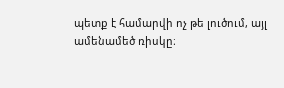պետք է համարվի ոչ թե լուծում, այլ ամենամեծ ռիսկը։